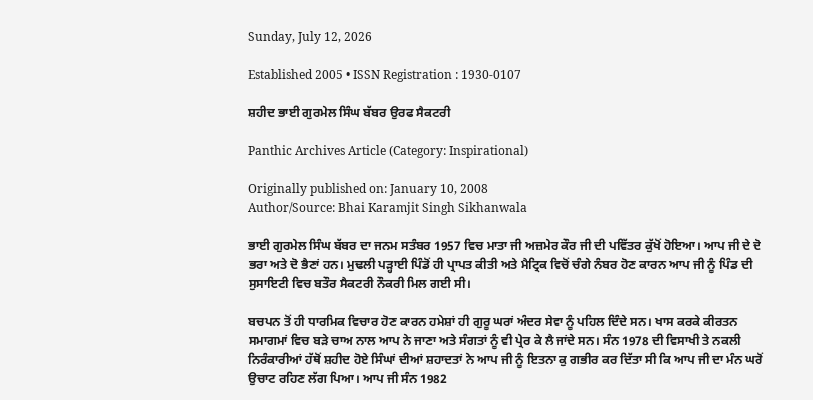Sunday, July 12, 2026

Established 2005 • ISSN Registration : 1930-0107

ਸ਼ਹੀਦ ਭਾਈ ਗੁਰਮੇਲ ਸਿੰਘ ਬੱਬਰ ਉਰਫ ਸੈਕਟਰੀ

Panthic Archives Article (Category: Inspirational)

Originally published on: January 10, 2008
Author/Source: Bhai Karamjit Singh Sikhanwala

ਭਾਈ ਗੁਰਮੇਲ ਸਿੰਘ ਬੱਬਰ ਦਾ ਜਨਮ ਸਤੰਬਰ 1957 ਵਿਚ ਮਾਤਾ ਜੀ ਅਜ਼ਮੇਰ ਕੌਰ ਜੀ ਦੀ ਪਵਿੱਤਰ ਕੁੱਖੋਂ ਹੋਇਆ। ਆਪ ਜੀ ਦੇ ਦੋ ਭਰਾ ਅਤੇ ਦੋ ਭੈਣਾਂ ਹਨ। ਮੁਢਲੀ ਪੜ੍ਹਾਈ ਪਿੰਡੋਂ ਹੀ ਪ੍ਰਾਪਤ ਕੀਤੀ ਅਤੇ ਮੈਟ੍ਰਿਕ ਵਿਚੋਂ ਚੰਗੇ ਨੰਬਰ ਹੋਣ ਕਾਰਨ ਆਪ ਜੀ ਨੂੰ ਪਿੰਡ ਦੀ ਸੁਸਾਇਟੀ ਵਿਚ ਬਤੌਰ ਸੈਕਟਰੀ ਨੌਕਰੀ ਮਿਲ ਗਈ ਸੀ।

ਬਚਪਨ ਤੋਂ ਹੀ ਧਾਰਮਿਕ ਵਿਚਾਰ ਹੋਣ ਕਾਰਨ ਹਮੇਸ਼ਾਂ ਹੀ ਗੁਰੂ ਘਰਾਂ ਅੰਦਰ ਸੇਵਾ ਨੂੰ ਪਹਿਲ ਦਿੰਦੇ ਸਨ। ਖਾਸ ਕਰਕੇ ਕੀਰਤਨ ਸਮਾਗਮਾਂ ਵਿਚ ਬੜੇ ਚਾਅ ਨਾਲ ਆਪ ਨੇ ਜਾਣਾ ਅਤੇ ਸੰਗਤਾਂ ਨੂੰ ਵੀ ਪ੍ਰੇਰ ਕੇ ਲੈ ਜਾਂਦੇ ਸਨ। ਸੰਨ 1978 ਦੀ ਵਿਸਾਖੀ ਤੇ ਨਕਲੀ ਨਿਰੰਕਾਰੀਆਂ ਹੱਥੋਂ ਸ਼ਹੀਦ ਹੋਏ ਸਿੰਘਾਂ ਦੀਆਂ ਸ਼ਹਾਦਤਾਂ ਨੇ ਆਪ ਜੀ ਨੂੰ ਇਤਨਾ ਕੁ ਗਭੀਰ ਕਰ ਦਿੱਤਾ ਸੀ ਕਿ ਆਪ ਜੀ ਦਾ ਮੰਨ ਘਰੋਂ ਉਚਾਟ ਰਹਿਣ ਲੱਗ ਪਿਆ। ਆਪ ਜੀ ਸੰਨ 1982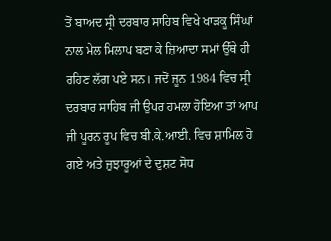ਤੋਂ ਬਾਅਦ ਸ੍ਰੀ ਦਰਬਾਰ ਸਾਹਿਬ ਵਿਖੇ ਖਾੜਕੂ ਸਿੰਘਾਂ ਨਾਲ ਮੇਲ ਮਿਲਾਪ ਬਣਾ ਕੇ ਜ਼ਿਆਦਾ ਸਮਾਂ ਉੱਥੇ ਹੀ ਰਹਿਣ ਲੱਗ ਪਏ ਸਨ। ਜਦੋਂ ਜੂਨ 1984 ਵਿਚ ਸ੍ਰੀ ਦਰਬਾਰ ਸਾਹਿਬ ਜੀ ਉਪਰ ਹਮਲਾ ਹੋਇਆ ਤਾਂ ਆਪ ਜੀ ਪੂਰਨ ਰੂਪ ਵਿਚ ਬੀ.ਕੇ.ਆਈ. ਵਿਚ ਸ਼ਾਮਿਲ ਹੋ ਗਏ ਅਤੇ ਜ਼ੁਝਾਰੂਆਂ ਦੇ ਦੁਸ਼ਟ ਸੋਧ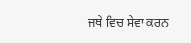ਜਥੇ ਵਿਚ ਸੇਵਾ ਕਰਨ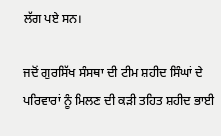ਲੱਗ ਪਏ ਸਨ।

ਜਦੋਂ ਗੁਰਸਿੱਖ ਸੰਸਥਾ ਦੀ ਟੀਮ ਸ਼ਹੀਦ ਸਿੰਘਾਂ ਦੇ ਪਰਿਵਾਰਾਂ ਨੂੰ ਮਿਲਣ ਦੀ ਕੜੀ ਤਹਿਤ ਸ਼ਹੀਦ ਭਾਈ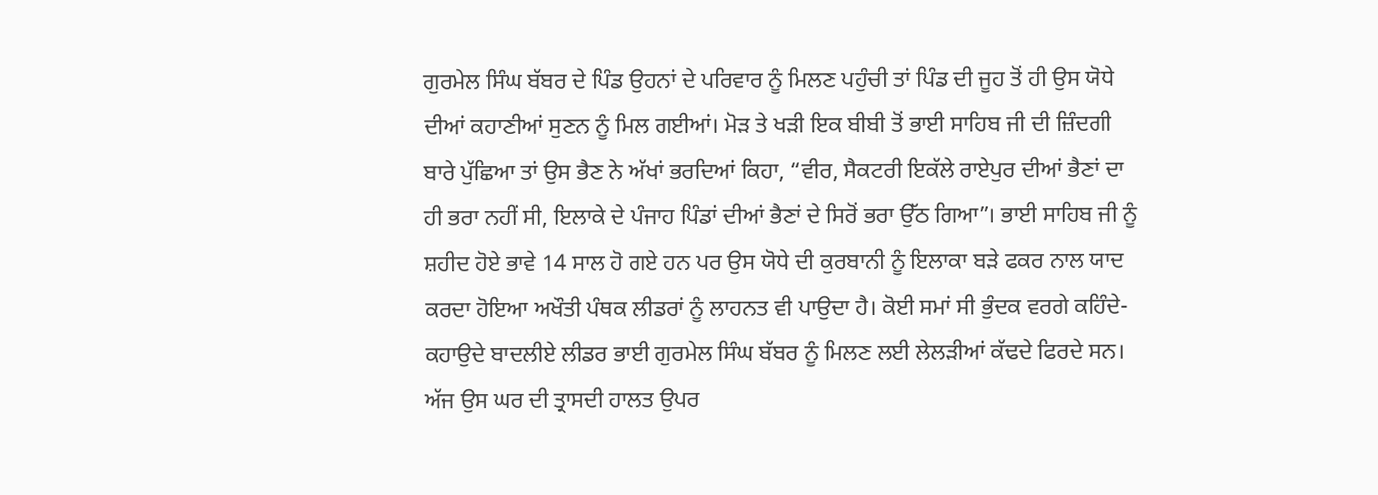ਗੁਰਮੇਲ ਸਿੰਘ ਬੱਬਰ ਦੇ ਪਿੰਡ ਉਹਨਾਂ ਦੇ ਪਰਿਵਾਰ ਨੂੰ ਮਿਲਣ ਪਹੁੰਚੀ ਤਾਂ ਪਿੰਡ ਦੀ ਜੂਹ ਤੋਂ ਹੀ ਉਸ ਯੋਧੇ ਦੀਆਂ ਕਹਾਣੀਆਂ ਸੁਣਨ ਨੂੰ ਮਿਲ ਗਈਆਂ। ਮੋੜ ਤੇ ਖੜੀ ਇਕ ਬੀਬੀ ਤੋਂ ਭਾਈ ਸਾਹਿਬ ਜੀ ਦੀ ਜ਼ਿੰਦਗੀ ਬਾਰੇ ਪੁੱਛਿਆ ਤਾਂ ਉਸ ਭੈਣ ਨੇ ਅੱਖਾਂ ਭਰਦਿਆਂ ਕਿਹਾ, “ਵੀਰ, ਸੈਕਟਰੀ ਇਕੱਲੇ ਰਾਏਪੁਰ ਦੀਆਂ ਭੈਣਾਂ ਦਾ ਹੀ ਭਰਾ ਨਹੀਂ ਸੀ, ਇਲਾਕੇ ਦੇ ਪੰਜਾਹ ਪਿੰਡਾਂ ਦੀਆਂ ਭੈਣਾਂ ਦੇ ਸਿਰੋਂ ਭਰਾ ਉੱਠ ਗਿਆ”। ਭਾਈ ਸਾਹਿਬ ਜੀ ਨੂੰ ਸ਼ਹੀਦ ਹੋਏ ਭਾਵੇ 14 ਸਾਲ ਹੋ ਗਏ ਹਨ ਪਰ ਉਸ ਯੋਧੇ ਦੀ ਕੁਰਬਾਨੀ ਨੂੰ ਇਲਾਕਾ ਬੜੇ ਫਕਰ ਨਾਲ ਯਾਦ ਕਰਦਾ ਹੋਇਆ ਅਖੌਤੀ ਪੰਥਕ ਲੀਡਰਾਂ ਨੂੰ ਲਾਹਨਤ ਵੀ ਪਾਉਦਾ ਹੈ। ਕੋਈ ਸਮਾਂ ਸੀ ਭੁੰਦਕ ਵਰਗੇ ਕਹਿੰਦੇ-ਕਹਾਉਦੇ ਬਾਦਲੀਏ ਲੀਡਰ ਭਾਈ ਗੁਰਮੇਲ ਸਿੰਘ ਬੱਬਰ ਨੂੰ ਮਿਲਣ ਲਈ ਲੇਲੜੀਆਂ ਕੱਢਦੇ ਫਿਰਦੇ ਸਨ। ਅੱਜ ਉਸ ਘਰ ਦੀ ਤ੍ਰਾਸਦੀ ਹਾਲਤ ਉਪਰ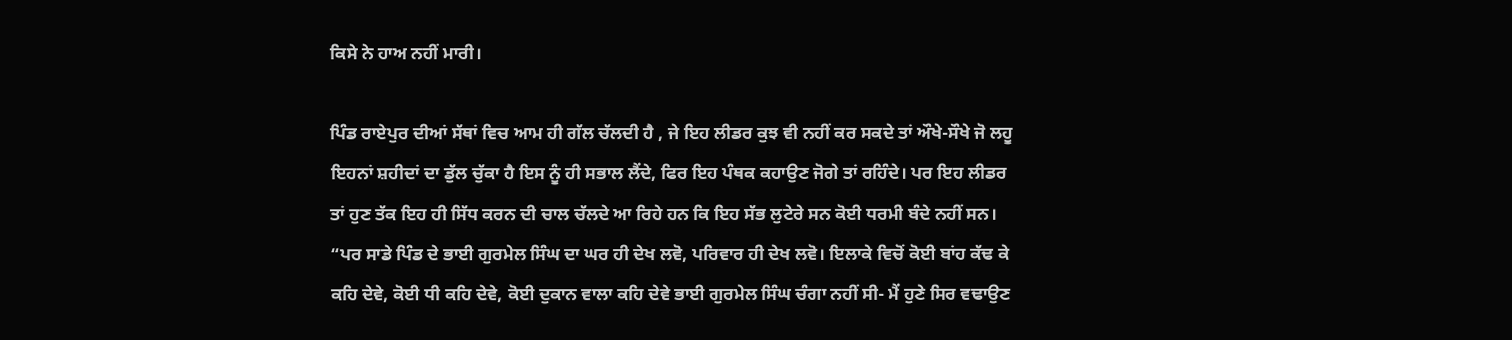ਕਿਸੇ ਨੇ ਹਾਅ ਨਹੀਂ ਮਾਰੀ।

ਪਿੰਡ ਰਾਏਪੁਰ ਦੀਆਂ ਸੱਥਾਂ ਵਿਚ ਆਮ ਹੀ ਗੱਲ ਚੱਲਦੀ ਹੈ , ਜੇ ਇਹ ਲੀਡਰ ਕੁਝ ਵੀ ਨਹੀਂ ਕਰ ਸਕਦੇ ਤਾਂ ਔਖੇ-ਸੌਖੇ ਜੋ ਲਹੂ ਇਹਨਾਂ ਸ਼ਹੀਦਾਂ ਦਾ ਡੁੱਲ ਚੁੱਕਾ ਹੈ ਇਸ ਨੂੰ ਹੀ ਸਭਾਲ ਲੈਂਦੇ, ਫਿਰ ਇਹ ਪੰਥਕ ਕਹਾਉਣ ਜੋਗੇ ਤਾਂ ਰਹਿੰਦੇ। ਪਰ ਇਹ ਲੀਡਰ ਤਾਂ ਹੁਣ ਤੱਕ ਇਹ ਹੀ ਸਿੱਧ ਕਰਨ ਦੀ ਚਾਲ ਚੱਲਦੇ ਆ ਰਿਹੇ ਹਨ ਕਿ ਇਹ ਸੱਭ ਲੁਟੇਰੇ ਸਨ ਕੋਈ ਧਰਮੀ ਬੰਦੇ ਨਹੀਂ ਸਨ। “ਪਰ ਸਾਡੇ ਪਿੰਡ ਦੇ ਭਾਈ ਗੁਰਮੇਲ ਸਿੰਘ ਦਾ ਘਰ ਹੀ ਦੇਖ ਲਵੋ, ਪਰਿਵਾਰ ਹੀ ਦੇਖ ਲਵੋ। ਇਲਾਕੇ ਵਿਚੋਂ ਕੋਈ ਬਾਂਹ ਕੱਢ ਕੇ ਕਹਿ ਦੇਵੇ, ਕੋਈ ਧੀ ਕਹਿ ਦੇਵੇ, ਕੋਈ ਦੁਕਾਨ ਵਾਲਾ ਕਹਿ ਦੇਵੇ ਭਾਈ ਗੁਰਮੇਲ ਸਿੰਘ ਚੰਗਾ ਨਹੀਂ ਸੀ- ਮੈਂ ਹੁਣੇ ਸਿਰ ਵਢਾਉਣ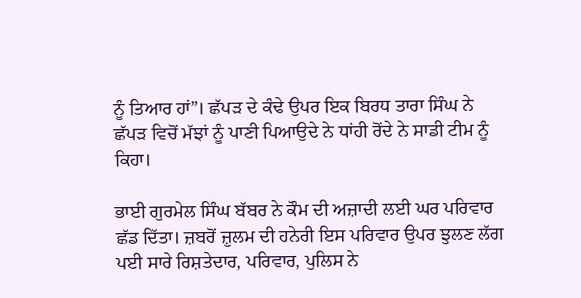ਨੂੰ ਤਿਆਰ ਹਾਂ”। ਛੱਪੜ ਦੇ ਕੰਢੇ ਉਪਰ ਇਕ ਬਿਰਧ ਤਾਰਾ ਸਿੰਘ ਨੇ ਛੱਪੜ ਵਿਚੋਂ ਮੱਝਾਂ ਨੂੰ ਪਾਣੀ ਪਿਆਉਦੇ ਨੇ ਧਾਂਹੀ ਰੋਂਦੇ ਨੇ ਸਾਡੀ ਟੀਮ ਨੂੰ ਕਿਹਾ।

ਭਾਈ ਗੁਰਮੇਲ ਸਿੰਘ ਬੱਬਰ ਨੇ ਕੌਮ ਦੀ ਅਜ਼ਾਦੀ ਲਈ ਘਰ ਪਰਿਵਾਰ ਛੱਡ ਦਿੱਤਾ। ਜ਼ਬਰੋਂ ਜ਼ੁਲਮ ਦੀ ਹਨੇਰੀ ਇਸ ਪਰਿਵਾਰ ਉਪਰ ਝੁਲਣ ਲੱਗ ਪਈ ਸਾਰੇ ਰਿਸ਼ਤੇਦਾਰ, ਪਰਿਵਾਰ, ਪੁਲਿਸ ਨੇ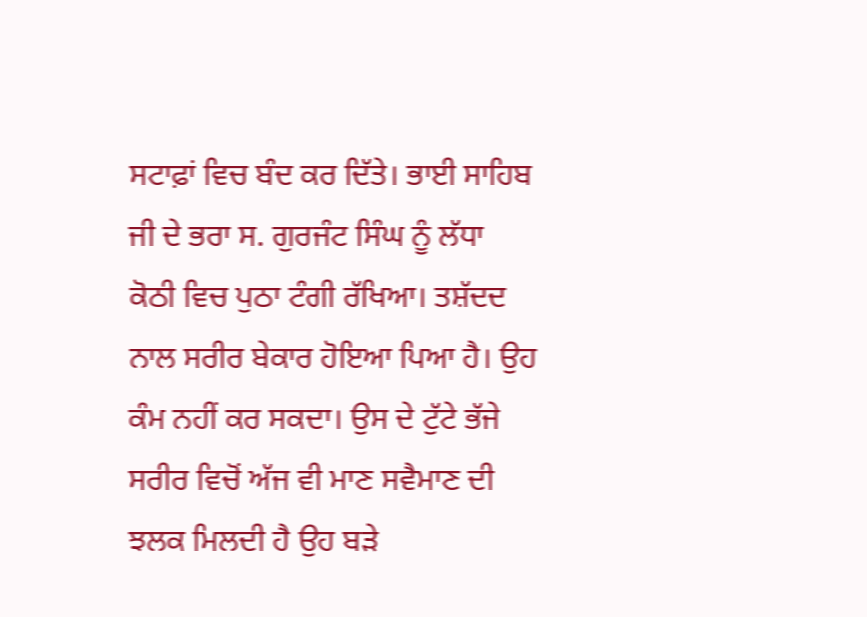ਸਟਾਫ਼ਾਂ ਵਿਚ ਬੰਦ ਕਰ ਦਿੱਤੇ। ਭਾਈ ਸਾਹਿਬ ਜੀ ਦੇ ਭਰਾ ਸ. ਗੁਰਜੰਟ ਸਿੰਘ ਨੂੰ ਲੱਧਾ ਕੋਠੀ ਵਿਚ ਪੁਠਾ ਟੰਗੀ ਰੱਖਿਆ। ਤਸ਼ੱਦਦ ਨਾਲ ਸਰੀਰ ਬੇਕਾਰ ਹੋਇਆ ਪਿਆ ਹੈ। ਉਹ ਕੰਮ ਨਹੀਂ ਕਰ ਸਕਦਾ। ਉਸ ਦੇ ਟੁੱਟੇ ਭੱਜੇ ਸਰੀਰ ਵਿਚੋਂ ਅੱਜ ਵੀ ਮਾਣ ਸਵੈਮਾਣ ਦੀ ਝਲਕ ਮਿਲਦੀ ਹੈ ਉਹ ਬੜੇ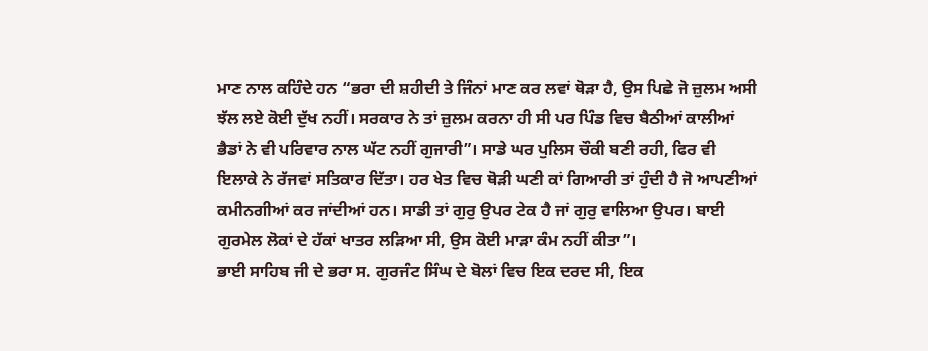ਮਾਣ ਨਾਲ ਕਹਿੰਦੇ ਹਨ “ਭਰਾ ਦੀ ਸ਼ਹੀਦੀ ਤੇ ਜਿੰਨਾਂ ਮਾਣ ਕਰ ਲਵਾਂ ਥੋੜਾ ਹੈ, ਉਸ ਪਿਛੇ ਜੋ ਜ਼ੁਲਮ ਅਸੀ ਝੱਲ ਲਏ ਕੋਈ ਦੁੱਖ ਨਹੀਂ। ਸਰਕਾਰ ਨੇ ਤਾਂ ਜ਼ੁਲਮ ਕਰਨਾ ਹੀ ਸੀ ਪਰ ਪਿੰਡ ਵਿਚ ਬੈਠੀਆਂ ਕਾਲੀਆਂ ਭੈਡਾਂ ਨੇ ਵੀ ਪਰਿਵਾਰ ਨਾਲ ਘੱਟ ਨਹੀਂ ਗੁਜਾਰੀ”। ਸਾਡੇ ਘਰ ਪੁਲਿਸ ਚੌਕੀ ਬਣੀ ਰਹੀ, ਫਿਰ ਵੀ ਇਲਾਕੇ ਨੇ ਰੱਜਵਾਂ ਸਤਿਕਾਰ ਦਿੱਤਾ। ਹਰ ਖੇਤ ਵਿਚ ਥੋੜੀ ਘਣੀ ਕਾਂ ਗਿਆਰੀ ਤਾਂ ਹੁੰਦੀ ਹੈ ਜੋ ਆਪਣੀਆਂ ਕਮੀਨਗੀਆਂ ਕਰ ਜਾਂਦੀਆਂ ਹਨ। ਸਾਡੀ ਤਾਂ ਗੁਰੁ ਉਪਰ ਟੇਕ ਹੈ ਜਾਂ ਗੁਰੁ ਵਾਲਿਆ ਉਪਰ। ਬਾਈ ਗੁਰਮੇਲ ਲੋਕਾਂ ਦੇ ਹੱਕਾਂ ਖਾਤਰ ਲੜਿਆ ਸੀ, ਉਸ ਕੋਈ ਮਾੜਾ ਕੰਮ ਨਹੀਂ ਕੀਤਾ”।
ਭਾਈ ਸਾਹਿਬ ਜੀ ਦੇ ਭਰਾ ਸ. ਗੁਰਜੰਟ ਸਿੰਘ ਦੇ ਬੋਲਾਂ ਵਿਚ ਇਕ ਦਰਦ ਸੀ, ਇਕ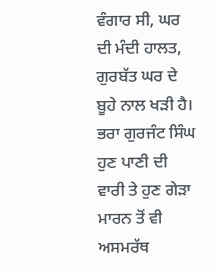ਵੰਗਾਰ ਸੀ, ਘਰ ਦੀ ਮੰਦੀ ਹਾਲਤ, ਗੁਰਬੱਤ ਘਰ ਦੇ ਬੂਹੇ ਨਾਲ ਖੜੀ ਹੈ। ਭਰਾ ਗੁਰਜੰਟ ਸਿੰਘ ਹੁਣ ਪਾਣੀ ਦੀ ਵਾਰੀ ਤੇ ਹੁਣ ਗੇੜਾ ਮਾਰਨ ਤੋਂ ਵੀ ਅਸਮਰੱਥ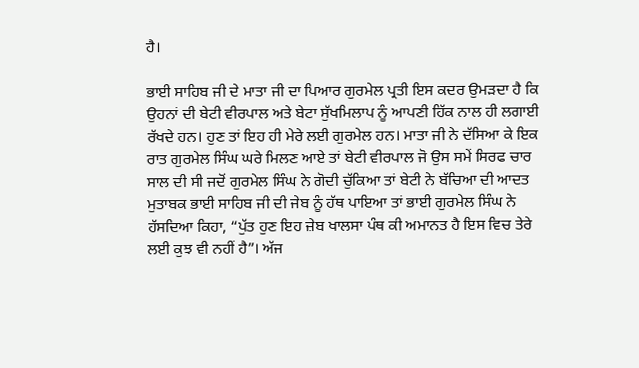ਹੈ।

ਭਾਈ ਸਾਹਿਬ ਜੀ ਦੇ ਮਾਤਾ ਜੀ ਦਾ ਪਿਆਰ ਗੁਰਮੇਲ ਪ੍ਰਤੀ ਇਸ ਕਦਰ ਉਮੜਦਾ ਹੈ ਕਿ ਉਹਨਾਂ ਦੀ ਬੇਟੀ ਵੀਰਪਾਲ ਅਤੇ ਬੇਟਾ ਸੁੱਖਮਿਲਾਪ ਨੂੰ ਆਪਣੀ ਹਿੱਕ ਨਾਲ ਹੀ ਲਗਾਈ ਰੱਖਦੇ ਹਨ। ਹੁਣ ਤਾਂ ਇਹ ਹੀ ਮੇਰੇ ਲਈ ਗੁਰਮੇਲ ਹਨ। ਮਾਤਾ ਜੀ ਨੇ ਦੱਸਿਆ ਕੇ ਇਕ ਰਾਤ ਗੁਰਮੇਲ ਸਿੰਘ ਘਰੇ ਮਿਲਣ ਆਏ ਤਾਂ ਬੇਟੀ ਵੀਰਪਾਲ ਜੋ ਉਸ ਸਮੇਂ ਸਿਰਫ ਚਾਰ ਸਾਲ ਦੀ ਸੀ ਜਦੋਂ ਗੁਰਮੇਲ ਸਿੰਘ ਨੇ ਗੋਦੀ ਚੁੱਕਿਆ ਤਾਂ ਬੇਟੀ ਨੇ ਬੱਚਿਆ ਦੀ ਆਦਤ ਮੁਤਾਬਕ ਭਾਈ ਸਾਹਿਬ ਜੀ ਦੀ ਜੇਬ ਨੂੰ ਹੱਥ ਪਾਇਆ ਤਾਂ ਭਾਈ ਗੁਰਮੇਲ ਸਿੰਘ ਨੇ ਹੱਸਦਿਆ ਕਿਹਾ, “ਪੁੱਤ ਹੁਣ ਇਹ ਜ਼ੇਬ ਖਾਲਸਾ ਪੰਥ ਕੀ ਅਮਾਨਤ ਹੈ ਇਸ ਵਿਚ ਤੇਰੇ ਲਈ ਕੁਝ ਵੀ ਨਹੀਂ ਹੈ”। ਅੱਜ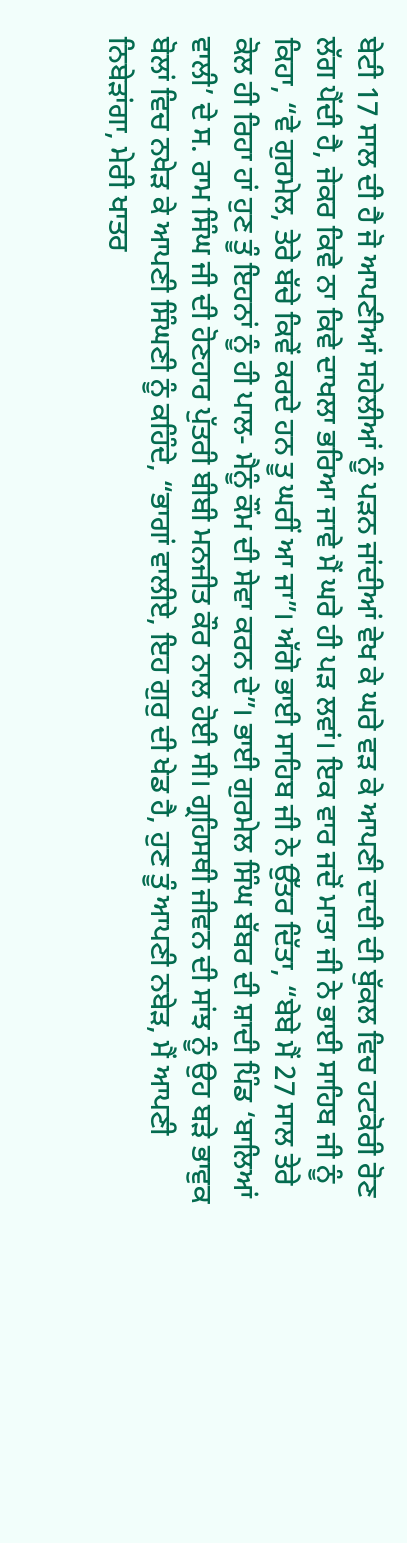ਬੇਟੀ 17 ਸਾਲ ਦੀ ਹੈ ਜੋ ਆਪਣੀਆਂ ਸਹੇਲੀਆਂ ਨੂੰ ਪੜਨ ਜਾਂਦੀਆਂ ਵੇਖ ਕੇ ਘਰੇ ਵੜ ਕੇ ਆਪਣੀ ਦਾਦੀ ਦੀ ਬੁੱਕਲ ਵਿਚ ਹਟਕੋਰੀ ਰੋਣ ਲੱਗ ਪੈਂਦੀ ਹੈ, ਜੇਕਰ ਕਿਵੇ ਨਾ ਕਿਵੇ ਦਾਖਲਾ ਭਰਿਆ ਜਾਵੇ ਮੈਂ ਘਰੇ ਹੀ ਪੜ ਲਵਾਂ। ਇਕ ਵਾਰ ਜਦੋਂ ਮਾਤਾ ਜੀ ਨੇ ਭਾਈ ਸਾਹਿਬ ਜੀ ਨੂੰ ਕਿਹਾ, “ਵੇ ਗੁਰਮੇਲ, ਤੇਰੇ ਬੱਚੇ ਕਿਵੇਂ ਕਰਦੇ ਹਨ ਤੂ ਘਰੀਂ ਆ ਜਾ”। ਅੱਗੋ ਭਾਈ ਸਾਹਿਬ ਜੀ ਨੇ ਉੱਤਰ ਦਿੱਤਾ, “ਬੇਬੇ ਮੈਂ 27 ਸਾਲ ਤੇਰੇ ਕੋਲ ਹੀ ਰਿਹਾ ਹਾਂ ਹੁਣ ਤੂੰ ਇਹਨਾਂ ਨੂੰ ਹੀ ਪਾਲ- ਮੈਨੂੰ ਕੌਂਮ ਦੀ ਸੇਵਾ ਕਰਨ ਦੇ”। ਭਾਈ ਗੁਰਮੇਲ ਸਿੰਘ ਬੱਬਰ ਦੀ ਸ਼ਾਦੀ ਪਿੰਡ ‘ਬਾਲਿਆਂ ਵਾਲੀ’ ਦੇ ਸ. ਰਾਮ ਸਿੰਘ ਜੀ ਦੀ ਹੋਣਹਾਰ ਪੁੱਤਰੀ ਬੀਬੀ ਮਨਜੀਤ ਕੌਰ ਨਾਲ ਹੋਈ ਸੀ। ਗ੍ਰਹਿਸਥੀ ਜੀਵਨ ਦੀ ਸਾਂਝ ਨੂੰ ਉਹ ਬੜੇ ਭਾਵੁਕ ਬੋਲਾਂ ਵਿਚ ਨਖੇੜ ਕੇ ਆਪਣੀ ਸਿੰਘਣੀ ਨੂੰ ਕਹਿੰਦੇ, “ਭਾਗਾਂ ਵਾਲੀਏ, ਇਹ ਗੁਰੁ ਦੀ ਖੇਡ ਹੈ, ਹੁਣ ਤੂੰ ਆਪਣੀ ਨਬੇੜ, ਮੈਂ ਆਪਣੀ ਨਿਬੇੜਾਂਗਾ, ਮੇਰੀ ਖਾਤਰ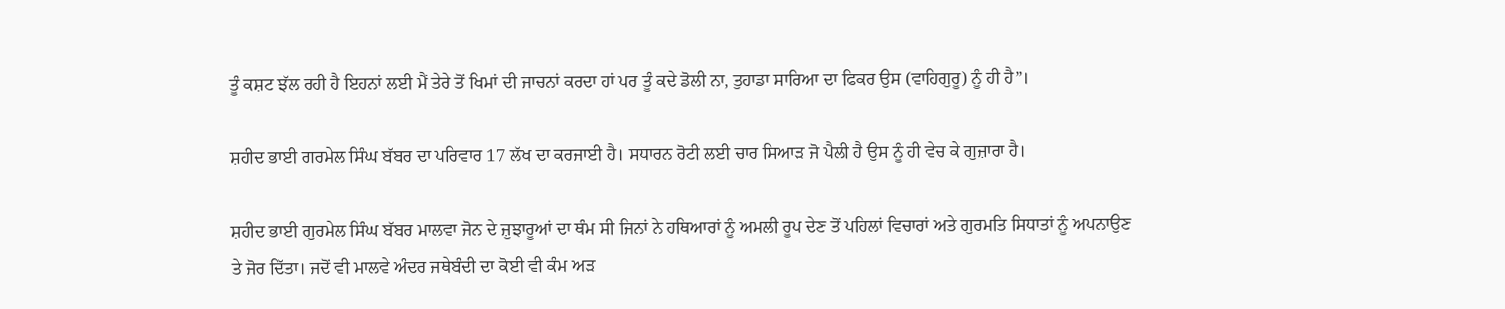ਤੂੰ ਕਸ਼ਟ ਝੱਲ ਰਹੀ ਹੈ ਇਹਨਾਂ ਲਈ ਮੈਂ ਤੇਰੇ ਤੋਂ ਖਿਮਾਂ ਦੀ ਜਾਚਨਾਂ ਕਰਦਾ ਹਾਂ ਪਰ ਤੂੰ ਕਦੇ ਡੋਲੀ ਨਾ, ਤੁਹਾਡਾ ਸਾਰਿਆ ਦਾ ਫਿਕਰ ਉਸ (ਵਾਹਿਗੁਰੂ) ਨੂੰ ਹੀ ਹੈ”।

ਸ਼ਹੀਦ ਭਾਈ ਗਰਮੇਲ ਸਿੰਘ ਬੱਬਰ ਦਾ ਪਰਿਵਾਰ 17 ਲੱਖ ਦਾ ਕਰਜਾਈ ਹੈ। ਸਧਾਰਨ ਰੋਟੀ ਲਈ ਚਾਰ ਸਿਆੜ ਜੋ ਪੈਲੀ ਹੈ ਉਸ ਨੂੰ ਹੀ ਵੇਚ ਕੇ ਗੁਜ਼ਾਰਾ ਹੈ।

ਸ਼ਹੀਦ ਭਾਈ ਗੁਰਮੇਲ ਸਿੰਘ ਬੱਬਰ ਮਾਲਵਾ ਜੋਨ ਦੇ ਜ਼ੁਝਾਰੂਆਂ ਦਾ ਥੰਮ ਸੀ ਜਿਨਾਂ ਨੇ ਹਥਿਆਰਾਂ ਨੂੰ ਅਮਲੀ ਰੂਪ ਦੇਣ ਤੋਂ ਪਹਿਲਾਂ ਵਿਚਾਰਾਂ ਅਤੇ ਗੁਰਮਤਿ ਸਿਧਾਤਾਂ ਨੂੰ ਅਪਨਾਉਣ ਤੇ ਜੋਰ ਦਿੱਤਾ। ਜਦੋਂ ਵੀ ਮਾਲਵੇ ਅੰਦਰ ਜਥੇਬੰਦੀ ਦਾ ਕੋਈ ਵੀ ਕੰਮ ਅੜ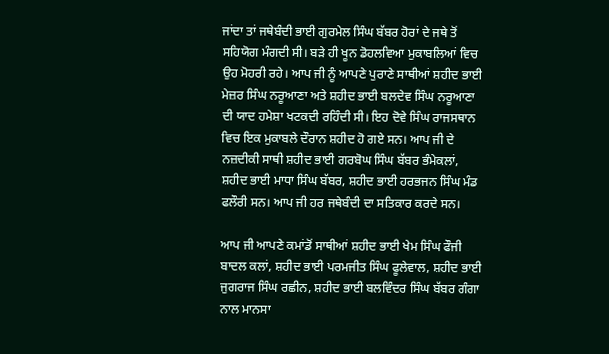ਜਾਂਦਾ ਤਾਂ ਜਥੇਬੰਦੀ ਭਾਈ ਗੁਰਮੇਲ ਸਿੰਘ ਬੱਬਰ ਹੋਰਾਂ ਦੇ ਜਥੇ ਤੋਂ ਸਹਿਯੋਗ ਮੰਗਦੀ ਸੀ। ਬੜੇ ਹੀ ਖੂਨ ਡੋਹਲਵਿਆ ਮੁਕਾਬਲਿਆਂ ਵਿਚ ਉਹ ਮੋਹਰੀ ਰਹੇ। ਆਪ ਜੀ ਨੂੰ ਆਪਣੇ ਪੁਰਾਣੇ ਸਾਥੀਆਂ ਸ਼ਹੀਦ ਭਾਈ ਮੇਜ਼ਰ ਸਿੰਘ ਨਰੂਆਣਾ ਅਤੇ ਸ਼ਹੀਦ ਭਾਈ ਬਲਦੇਵ ਸਿੰਘ ਨਰੂਆਣਾ ਦੀ ਯਾਦ ਹਮੇਸ਼ਾ ਖਟਕਦੀ ਰਹਿੰਦੀ ਸੀ। ਇਹ ਦੋਵੇ ਸਿੰਘ ਰਾਜਸਥਾਨ ਵਿਚ ਇਕ ਮੁਕਾਬਲੇ ਦੌਰਾਨ ਸ਼ਹੀਦ ਹੋ ਗਏ ਸਨ। ਆਪ ਜੀ ਦੇ ਨਜ਼ਦੀਕੀ ਸਾਥੀ ਸ਼ਹੀਦ ਭਾਈ ਗਰਬੋਘ ਸਿੰਘ ਬੱਬਰ ਭੰਮੇਕਲਾਂ, ਸ਼ਹੀਦ ਭਾਈ ਮਾਧਾ ਸਿੰਘ ਬੱਬਰ, ਸ਼ਹੀਦ ਭਾਈ ਹਰਭਜਨ ਸਿੰਘ ਮੰਡ ਫਲੌਰੀ ਸਨ। ਆਪ ਜੀ ਹਰ ਜਥੇਬੰਦੀ ਦਾ ਸਤਿਕਾਰ ਕਰਦੇ ਸਨ।

ਆਪ ਜੀ ਆਪਣੇ ਕਮਾਂਡੋਂ ਸਾਥੀਆਂ ਸ਼ਹੀਦ ਭਾਈ ਖੇਮ ਸਿੰਘ ਫੌਜੀ ਬਾਦਲ ਕਲਾਂ, ਸ਼ਹੀਦ ਭਾਈ ਪਰਮਜੀਤ ਸਿੰਘ ਫੂਲੇਵਾਲ, ਸ਼ਹੀਦ ਭਾਈ ਜੁਗਰਾਜ ਸਿੰਘ ਰਛੀਨ, ਸ਼ਹੀਦ ਭਾਈ ਬਲਵਿੰਦਰ ਸਿੰਘ ਬੱਬਰ ਗੰਗਾ ਨਾਲ ਮਾਨਸਾ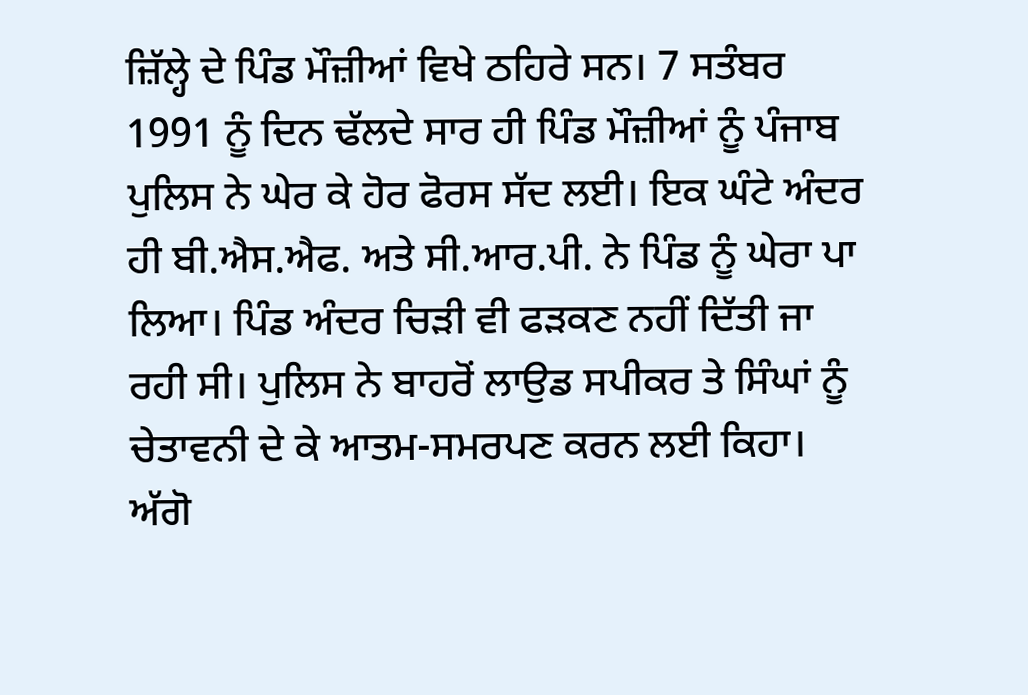ਜ਼ਿੱਲ੍ਹੇ ਦੇ ਪਿੰਡ ਮੌਜ਼ੀਆਂ ਵਿਖੇ ਠਹਿਰੇ ਸਨ। 7 ਸਤੰਬਰ 1991 ਨੂੰ ਦਿਨ ਢੱਲਦੇ ਸਾਰ ਹੀ ਪਿੰਡ ਮੌਜ਼ੀਆਂ ਨੂੰ ਪੰਜਾਬ ਪੁਲਿਸ ਨੇ ਘੇਰ ਕੇ ਹੋਰ ਫੋਰਸ ਸੱਦ ਲਈ। ਇਕ ਘੰਟੇ ਅੰਦਰ ਹੀ ਬੀ.ਐਸ.ਐਫ. ਅਤੇ ਸੀ.ਆਰ.ਪੀ. ਨੇ ਪਿੰਡ ਨੂੰ ਘੇਰਾ ਪਾ ਲਿਆ। ਪਿੰਡ ਅੰਦਰ ਚਿੜੀ ਵੀ ਫੜਕਣ ਨਹੀਂ ਦਿੱਤੀ ਜਾ ਰਹੀ ਸੀ। ਪੁਲਿਸ ਨੇ ਬਾਹਰੋਂ ਲਾਉਡ ਸਪੀਕਰ ਤੇ ਸਿੰਘਾਂ ਨੂੰ ਚੇਤਾਵਨੀ ਦੇ ਕੇ ਆਤਮ-ਸਮਰਪਣ ਕਰਨ ਲਈ ਕਿਹਾ। ਅੱਗੋ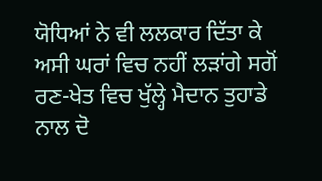ਯੋਧਿਆਂ ਨੇ ਵੀ ਲਲਕਾਰ ਦਿੱਤਾ ਕੇ ਅਸੀ ਘਰਾਂ ਵਿਚ ਨਹੀਂ ਲੜਾਂਗੇ ਸਗੋਂ ਰਣ-ਖੇਤ ਵਿਚ ਖੁੱਲ੍ਹੇ ਮੈਦਾਨ ਤੁਹਾਡੇ ਨਾਲ ਦੋ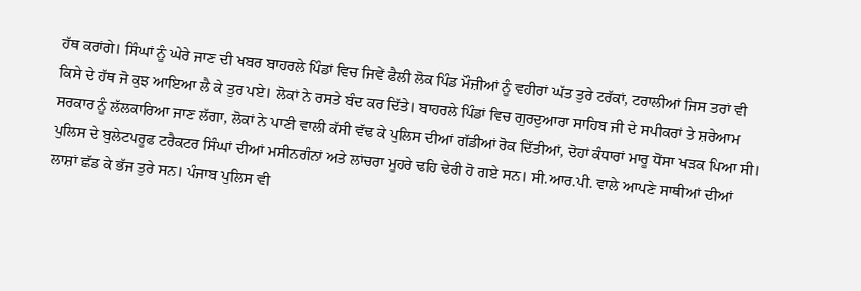ਹੱਥ ਕਰਾਂਗੇ। ਸਿੰਘਾਂ ਨੂੰ ਘੇਰੇ ਜਾਣ ਦੀ ਖਬਰ ਬਾਹਰਲੇ ਪਿੰਡਾਂ ਵਿਚ ਜਿਵੇਂ ਫੈਲੀ ਲੋਕ ਪਿੰਡ ਮੌਜ਼ੀਆਂ ਨੂੰ ਵਹੀਰਾਂ ਘੱਤ ਤੁਰੇ ਟਰੱਕਾਂ, ਟਰਾਲੀਆਂ ਜਿਸ ਤਰਾਂ ਵੀ ਕਿਸੇ ਦੇ ਹੱਥ ਜੋ ਕੁਝ ਆਇਆ ਲੈ ਕੇ ਤੁਰ ਪਏ। ਲੋਕਾਂ ਨੇ ਰਸਤੇ ਬੰਦ ਕਰ ਦਿੱਤੇ। ਬਾਹਰਲੇ ਪਿੰਡਾਂ ਵਿਚ ਗੁਰਦੁਆਰਾ ਸਾਹਿਬ ਜੀ ਦੇ ਸਪੀਕਰਾਂ ਤੇ ਸ਼ਰੇਆਮ ਸਰਕਾਰ ਨੂੰ ਲੱਲਕਾਰਿਆ ਜਾਣ ਲੱਗਾ, ਲੋਕਾਂ ਨੇ ਪਾਣੀ ਵਾਲੀ ਕੱਸੀ ਵੱਢ ਕੇ ਪੁਲਿਸ ਦੀਆਂ ਗੱਡੀਆਂ ਰੋਕ ਦਿੱਤੀਆਂ, ਦੋਹਾਂ ਕੰਧਾਰਾਂ ਮਾਰੂ ਧੋਂਸਾ ਖੜਕ ਪਿਆ ਸੀ। ਪੁਲਿਸ ਦੇ ਬੁਲੇਟਪਰੂਫ ਟਰੈਕਟਰ ਸਿੰਘਾਂ ਦੀਆਂ ਮਸੀਨਗੰਨਾਂ ਅਤੇ ਲਾਂਚਰਾ ਮੂਹਰੇ ਢਹਿ ਢੇਰੀ ਹੋ ਗਏ ਸਨ। ਸੀ.ਆਰ.ਪੀ. ਵਾਲੇ ਆਪਣੇ ਸਾਥੀਆਂ ਦੀਆਂ ਲਾਸ਼ਾਂ ਛੱਡ ਕੇ ਭੱਜ ਤੁਰੇ ਸਨ। ਪੰਜਾਬ ਪੁਲਿਸ ਵੀ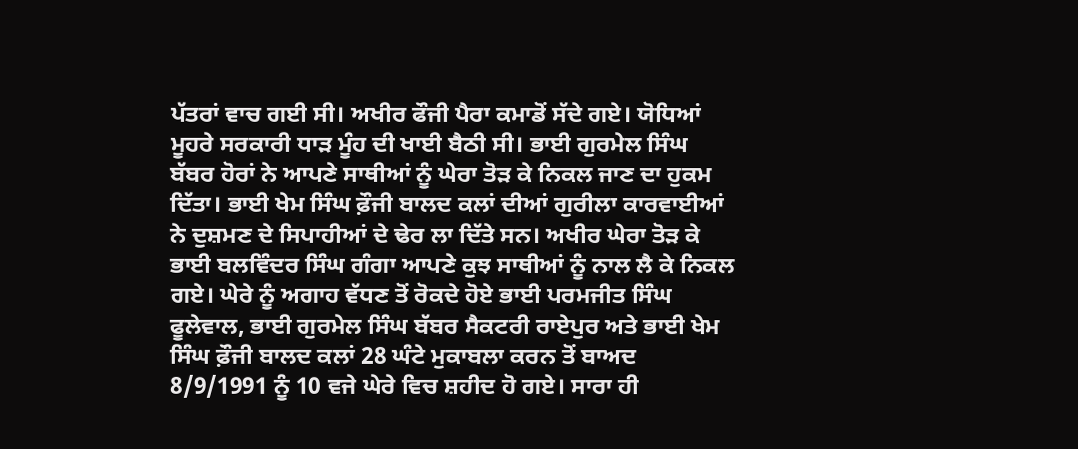ਪੱਤਰਾਂ ਵਾਚ ਗਈ ਸੀ। ਅਖੀਰ ਫੌਜੀ ਪੈਰਾ ਕਮਾਡੋਂ ਸੱਦੇ ਗਏ। ਯੋਧਿਆਂ ਮੂਹਰੇ ਸਰਕਾਰੀ ਧਾੜ ਮੂੰਹ ਦੀ ਖਾਈ ਬੈਠੀ ਸੀ। ਭਾਈ ਗੁਰਮੇਲ ਸਿੰਘ ਬੱਬਰ ਹੋਰਾਂ ਨੇ ਆਪਣੇ ਸਾਥੀਆਂ ਨੂੰ ਘੇਰਾ ਤੋੜ ਕੇ ਨਿਕਲ ਜਾਣ ਦਾ ਹੁਕਮ ਦਿੱਤਾ। ਭਾਈ ਖੇਮ ਸਿੰਘ ਫ਼ੌਜੀ ਬਾਲਦ ਕਲਾਂ ਦੀਆਂ ਗੁਰੀਲਾ ਕਾਰਵਾਈਆਂ ਨੇ ਦੁਸ਼ਮਣ ਦੇ ਸਿਪਾਹੀਆਂ ਦੇ ਢੇਰ ਲਾ ਦਿੱਤੇ ਸਨ। ਅਖੀਰ ਘੇਰਾ ਤੋੜ ਕੇ ਭਾਈ ਬਲਵਿੰਦਰ ਸਿੰਘ ਗੰਗਾ ਆਪਣੇ ਕੁਝ ਸਾਥੀਆਂ ਨੂੰ ਨਾਲ ਲੈ ਕੇ ਨਿਕਲ ਗਏ। ਘੇਰੇ ਨੂੰ ਅਗਾਹ ਵੱਧਣ ਤੋਂ ਰੋਕਦੇ ਹੋਏ ਭਾਈ ਪਰਮਜੀਤ ਸਿੰਘ ਫੂਲੇਵਾਲ, ਭਾਈ ਗੁਰਮੇਲ ਸਿੰਘ ਬੱਬਰ ਸੈਕਟਰੀ ਰਾਏਪੁਰ ਅਤੇ ਭਾਈ ਖੇਮ ਸਿੰਘ ਫ਼ੌਜੀ ਬਾਲਦ ਕਲਾਂ 28 ਘੰਟੇ ਮੁਕਾਬਲਾ ਕਰਨ ਤੋਂ ਬਾਅਦ 8/9/1991 ਨੂੰ 10 ਵਜੇ ਘੇਰੇ ਵਿਚ ਸ਼ਹੀਦ ਹੋ ਗਏ। ਸਾਰਾ ਹੀ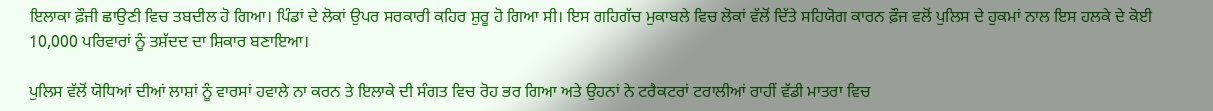ਇਲਾਕਾ ਫ਼ੌਜੀ ਛਾਉਣੀ ਵਿਚ ਤਬਦੀਲ ਹੋ ਗਿਆ। ਪਿੰਡਾਂ ਦੇ ਲੋਕਾਂ ਉਪਰ ਸਰਕਾਰੀ ਕਹਿਰ ਸ਼ੁਰੂ ਹੋ ਗਿਆ ਸੀ। ਇਸ ਗਹਿਗੱਚ ਮੁਕਾਬਲੇ ਵਿਚ ਲੋਕਾਂ ਵੱਲੋਂ ਦਿੱਤੇ ਸਹਿਯੋਗ ਕਾਰਨ ਫ਼ੌਜ ਵਲੋਂ ਪੁਲਿਸ ਦੇ ਹੁਕਮਾਂ ਨਾਲ ਇਸ ਹਲਕੇ ਦੇ ਕੋਈ 10,000 ਪਰਿਵਾਰਾਂ ਨੂੰ ਤਸ਼ੱਦਦ ਦਾ ਸ਼ਿਕਾਰ ਬਣਾਇਆ।

ਪੁਲਿਸ ਵੱਲੋਂ ਯੋਧਿਆਂ ਦੀਆਂ ਲਾਸ਼ਾਂ ਨੂੰ ਵਾਰਸਾਂ ਹਵਾਲੇ ਨਾ ਕਰਨ ਤੇ ਇਲਾਕੇ ਦੀ ਸੰਗਤ ਵਿਚ ਰੋਹ ਭਰ ਗਿਆ ਅਤੇ ਉਹਨਾਂ ਨੇ ਟਰੈਕਟਰਾਂ ਟਰਾਲੀਆਂ ਰਾਹੀਂ ਵੱਡੀ ਮਾਤਰਾ ਵਿਚ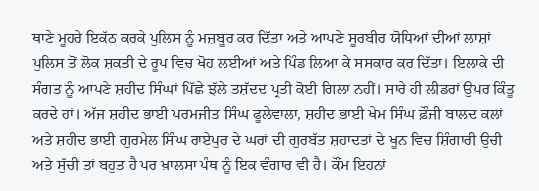ਥਾਣੇ ਮੂਹਰੇ ਇਕੱਠ ਕਰਕੇ ਪੁਲਿਸ ਨੂੰ ਮਜ਼ਬੂਰ ਕਰ ਦਿੱਤਾ ਅਤੇ ਆਪਣੇ ਸੂਰਬੀਰ ਯੋਧਿਆਂ ਦੀਆਂ ਲਾਸ਼ਾਂ ਪੁਲਿਸ ਤੋਂ ਲੋਕ ਸ਼ਕਤੀ ਦੇ ਰੂਪ ਵਿਚ ਖੋਹ ਲਈਆਂ ਅਤੇ ਪਿੰਡ ਲਿਆ ਕੇ ਸਸਕਾਰ ਕਰ ਦਿੱਤਾ। ਇਲਾਕੇ ਦੀ ਸੰਗਤ ਨੂੰ ਆਪਣੇ ਸ਼ਹੀਦ ਸਿੰਘਾਂ ਪਿੱਛੇ ਝੱਲੇ ਤਸ਼ੱਦਦ ਪ੍ਰਤੀ ਕੋਈ ਗਿਲਾ ਨਹੀਂ। ਸਾਰੇ ਹੀ ਲੀਡਰਾਂ ਉਪਰ ਕਿੰਤੂ ਕਰਦੇ ਹਾਂ। ਅੱਜ ਸ਼ਹੀਦ ਭਾਈ ਪਰਮਜੀਤ ਸਿੰਘ ਫੂਲੇਵਾਲਾ, ਸ਼ਹੀਦ ਭਾਈ ਖੇਮ ਸਿੰਘ ਫ਼ੌਜੀ ਬਾਲਦ ਕਲਾਂ ਅਤੇ ਸ਼ਹੀਦ ਭਾਈ ਗੁਰਮੇਲ ਸਿੰਘ ਰਾਏਪੁਰ ਦੇ ਘਰਾਂ ਦੀ ਗੁਰਬੱਤ ਸ਼ਹਾਦਤਾਂ ਦੇ ਖੂਨ ਵਿਚ ਸ਼ਿੰਗਾਰੀ ਉਚੀ ਅਤੇ ਸੁੱਚੀ ਤਾਂ ਬਹੁਤ ਹੈ ਪਰ ਖ਼ਾਲਸਾ ਪੰਥ ਨੂੰ ਇਕ ਵੰਗਾਰ ਵੀ ਹੈ। ਕੌਂਮ ਇਹਨਾਂ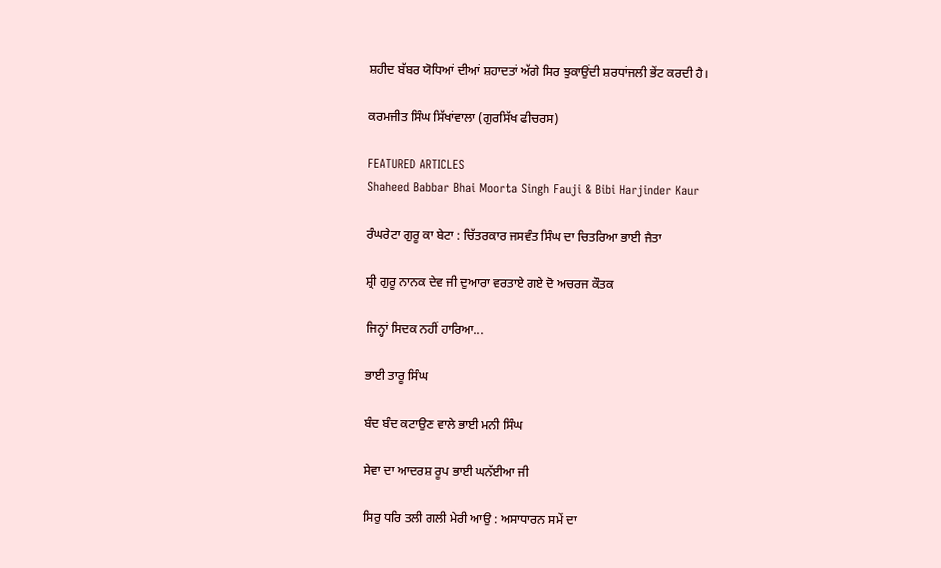ਸ਼ਹੀਦ ਬੱਬਰ ਯੋਧਿਆਂ ਦੀਆਂ ਸ਼ਹਾਦਤਾਂ ਅੱਗੇ ਸਿਰ ਝੁਕਾਉਂਦੀ ਸ਼ਰਧਾਂਜਲੀ ਭੇਂਟ ਕਰਦੀ ਹੈ।

ਕਰਮਜੀਤ ਸਿੰਘ ਸਿੱਖਾਂਵਾਲਾ (ਗੁਰਸਿੱਖ ਫੀਚਰਸ)

FEATURED ARTICLES
Shaheed Babbar Bhai Moorta Singh Fauji & Bibi Harjinder Kaur

ਰੰਘਰੇਟਾ ਗੁਰੂ ਕਾ ਬੇਟਾ : ਚਿੱਤਰਕਾਰ ਜਸਵੰਤ ਸਿੰਘ ਦਾ ਚਿਤਰਿਆ ਭਾਈ ਜੈਤਾ

ਸ਼੍ਰੀ ਗੁਰੂ ਨਾਨਕ ਦੇਵ ਜੀ ਦੁਆਰਾ ਵਰਤਾਏ ਗਏ ਦੋ ਅਚਰਜ ਕੌਤਕ

ਜਿਨ੍ਹਾਂ ਸਿਦਕ ਨਹੀਂ ਹਾਰਿਆ...

ਭਾਈ ਤਾਰੂ ਸਿੰਘ

ਬੰਦ ਬੰਦ ਕਟਾਉਣ ਵਾਲੇ ਭਾਈ ਮਨੀ ਸਿੰਘ

ਸੇਵਾ ਦਾ ਆਦਰਸ਼ ਰੂਪ ਭਾਈ ਘਨੱਈਆ ਜੀ

ਸਿਰੁ ਧਰਿ ਤਲੀ ਗਲੀ ਮੇਰੀ ਆਉ : ਅਸਾਧਾਰਨ ਸਮੇਂ ਦਾ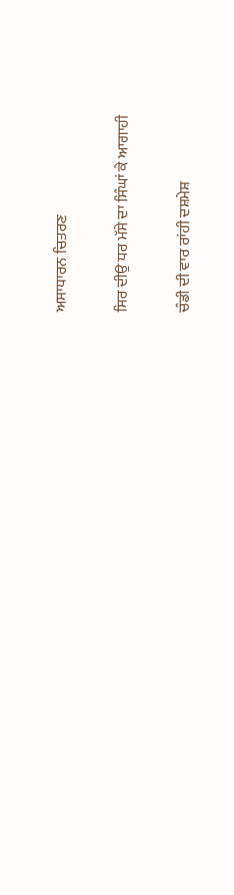ਅਸਾਧਾਰਨ ਚਿਤਰਣ

ਸਿਰ ਦੀਉ ਧਰ ਮੱਸੇ ਦਾ ਸਿੰਘਾਂ ਕੇ ਆਗਾਹੀ

ਚੰਡੀ ਦੀ ਵਾਰ ਰਾਂਹੀ ਦਸ਼ਮੇਸ਼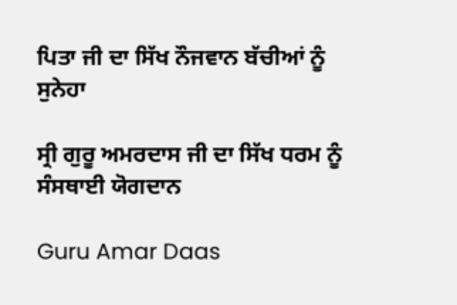ਪਿਤਾ ਜੀ ਦਾ ਸਿੱਖ ਨੌਜਵਾਨ ਬੱਚੀਆਂ ਨੂੰ ਸੁਨੇਹਾ

ਸ੍ਰੀ ਗੁਰੂ ਅਮਰਦਾਸ ਜੀ ਦਾ ਸਿੱਖ ਧਰਮ ਨੂੰ ਸੰਸਥਾਈ ਯੋਗਦਾਨ

Guru Amar Daas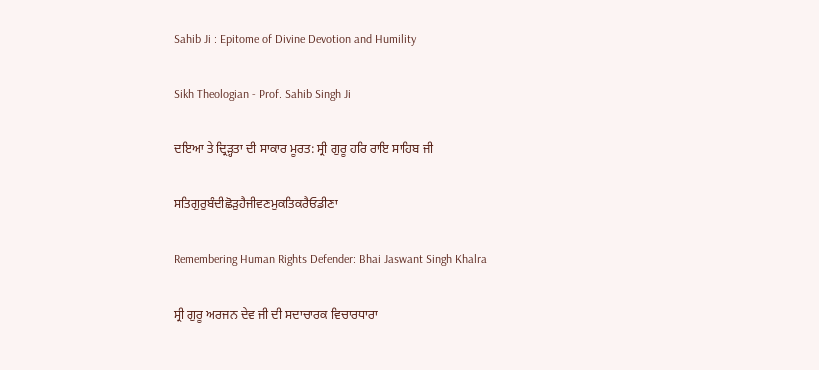Sahib Ji : Epitome of Divine Devotion and Humility

Sikh Theologian - Prof. Sahib Singh Ji

ਦਇਆ ਤੇ ਦ੍ਰਿੜ੍ਹਤਾ ਦੀ ਸਾਕਾਰ ਮੂਰਤ: ਸ੍ਰੀ ਗੁਰੂ ਹਰਿ ਰਾਇ ਸਾਹਿਬ ਜੀ

ਸਤਿਗੁਰੁਬੰਦੀਛੋੜੁਹੈਜੀਵਣਮੁਕਤਿਕਰੈਓਡੀਣਾ

Remembering Human Rights Defender: Bhai Jaswant Singh Khalra

ਸ੍ਰੀ ਗੁਰੂ ਅਰਜਨ ਦੇਵ ਜੀ ਦੀ ਸਦਾਚਾਰਕ ਵਿਚਾਰਧਾਰਾ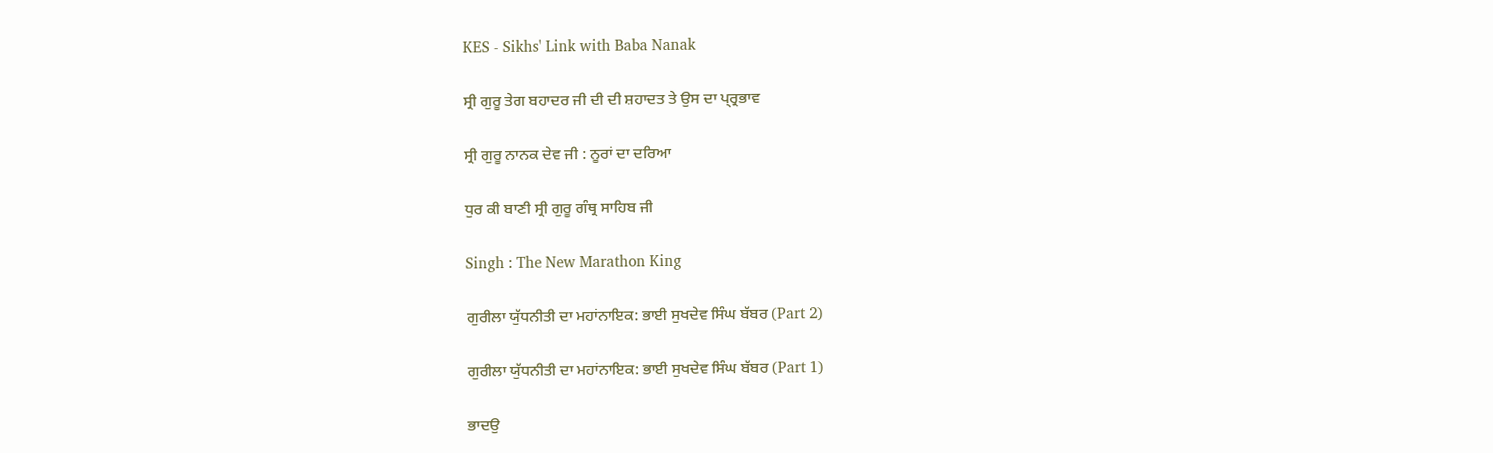KES - Sikhs' Link with Baba Nanak

ਸ੍ਰੀ ਗੁਰੂ ਤੇਗ ਬਹਾਦਰ ਜੀ ਦੀ ਦੀ ਸ਼ਹਾਦਤ ਤੇ ਉਸ ਦਾ ਪ੍ਰ੍ਰਭਾਵ

ਸ੍ਰੀ ਗੁਰੂ ਨਾਨਕ ਦੇਵ ਜੀ : ਨੂਰਾਂ ਦਾ ਦਰਿਆ

ਧੁਰ ਕੀ ਬਾਣੀ ਸ੍ਰੀ ਗੁਰੂ ਗੰਥ੍ਰ ਸਾਹਿਬ ਜੀ

Singh : The New Marathon King

ਗੁਰੀਲਾ ਯੁੱਧਨੀਤੀ ਦਾ ਮਹਾਂਨਾਇਕ: ਭਾਈ ਸੁਖਦੇਵ ਸਿੰਘ ਬੱਬਰ (Part 2)

ਗੁਰੀਲਾ ਯੁੱਧਨੀਤੀ ਦਾ ਮਹਾਂਨਾਇਕ: ਭਾਈ ਸੁਖਦੇਵ ਸਿੰਘ ਬੱਬਰ (Part 1)

ਭਾਦਉ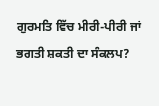ਗੁਰਮਤਿ ਵਿੱਚ ਮੀਰੀ-ਪੀਰੀ ਜਾਂ ਭਗਤੀ ਸ਼ਕਤੀ ਦਾ ਸੰਕਲਪ?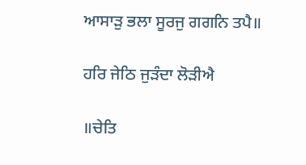ਆਸਾੜੁ ਭਲਾ ਸੂਰਜੁ ਗਗਨਿ ਤਪੈ॥

ਹਰਿ ਜੇਠਿ ਜੁੜੰਦਾ ਲੋੜੀਐ

॥ਚੇਤਿ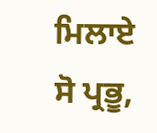ਮਿਲਾਏ ਸੋ ਪ੍ਰਭੂ,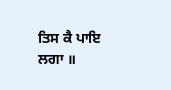ਤਿਸ ਕੈ ਪਾਇ ਲਗਾ ॥